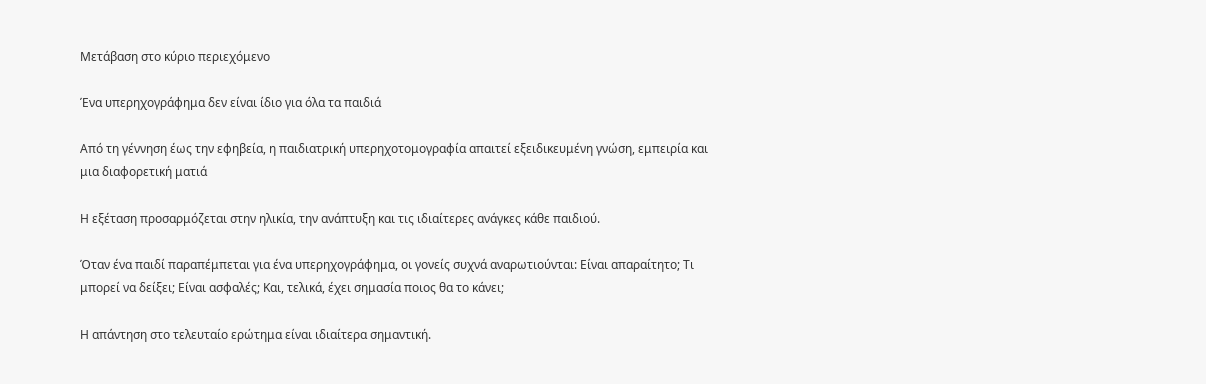Μετάβαση στο κύριο περιεχόμενο

Ένα υπερηχογράφημα δεν είναι ίδιο για όλα τα παιδιά

Από τη γέννηση έως την εφηβεία, η παιδιατρική υπερηχοτομογραφία απαιτεί εξειδικευμένη γνώση, εμπειρία και μια διαφορετική ματιά

Η εξέταση προσαρμόζεται στην ηλικία, την ανάπτυξη και τις ιδιαίτερες ανάγκες κάθε παιδιού.

Όταν ένα παιδί παραπέμπεται για ένα υπερηχογράφημα, οι γονείς συχνά αναρωτιούνται: Είναι απαραίτητο; Τι μπορεί να δείξει; Είναι ασφαλές; Και, τελικά, έχει σημασία ποιος θα το κάνει;

Η απάντηση στο τελευταίο ερώτημα είναι ιδιαίτερα σημαντική.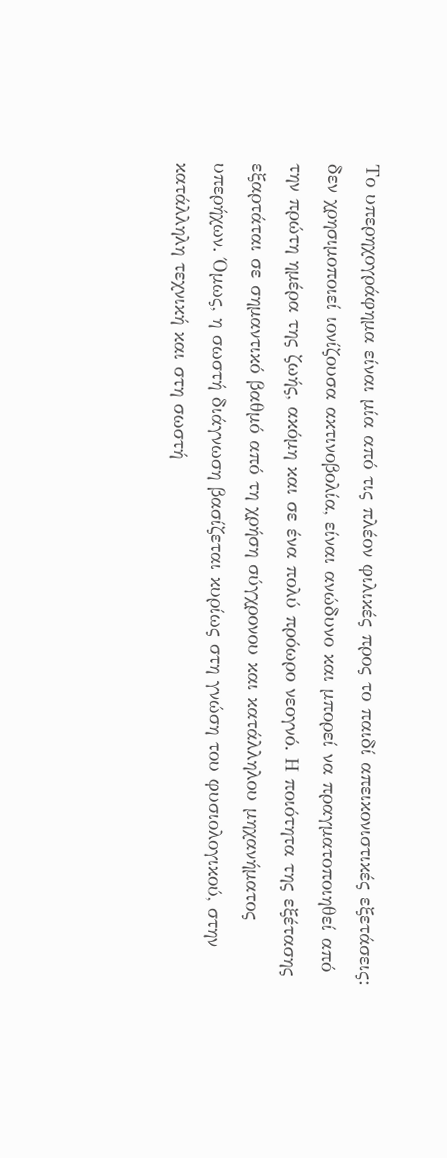Το υπερηχογράφημα είναι μία από τις πλέον φιλικές προς το παιδί απεικονιστικές εξετάσεις: δεν χρησιμοποιεί ιονίζουσα ακτινοβολία, είναι ανώδυνο και μπορεί να πραγματοποιηθεί από την πρώτη ημέρα της ζωής, ακόμη και σε ένα πολύ πρόωρο νεογνό. Η ποιότητα της εξέτασης εξαρτάται σε σημαντικό βαθμό από τη χρήση σύγχρονου και κατάλληλου μηχανήματος υπερήχων. Όμως, η σωστή διάγνωση βασίζεται κυρίως στη γνώση του φυσιολογικού, στην κατάλληλη τεχνική και στη σωστή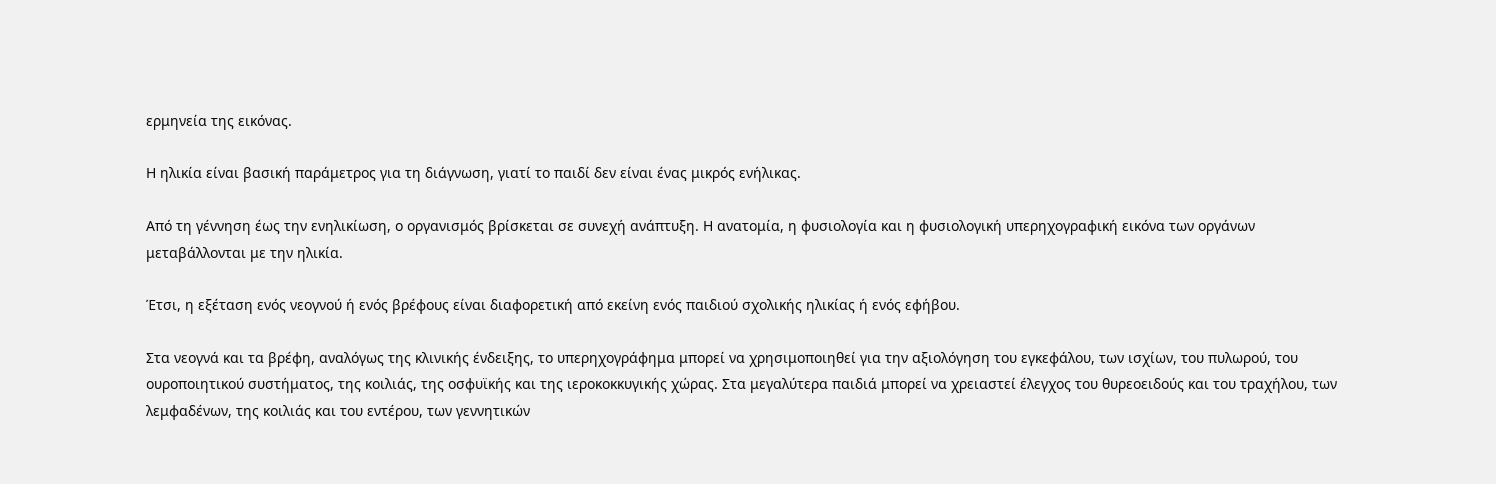ερμηνεία της εικόνας.

Η ηλικία είναι βασική παράμετρος για τη διάγνωση, γιατί το παιδί δεν είναι ένας μικρός ενήλικας.

Από τη γέννηση έως την ενηλικίωση, ο οργανισμός βρίσκεται σε συνεχή ανάπτυξη. Η ανατομία, η φυσιολογία και η φυσιολογική υπερηχογραφική εικόνα των οργάνων μεταβάλλονται με την ηλικία.

Έτσι, η εξέταση ενός νεογνού ή ενός βρέφους είναι διαφορετική από εκείνη ενός παιδιού σχολικής ηλικίας ή ενός εφήβου.

Στα νεογνά και τα βρέφη, αναλόγως της κλινικής ένδειξης, το υπερηχογράφημα μπορεί να χρησιμοποιηθεί για την αξιολόγηση του εγκεφάλου, των ισχίων, του πυλωρού, του ουροποιητικού συστήματος, της κοιλιάς, της οσφυϊκής και της ιεροκοκκυγικής χώρας. Στα μεγαλύτερα παιδιά μπορεί να χρειαστεί έλεγχος του θυρεοειδούς και του τραχήλου, των λεμφαδένων, της κοιλιάς και του εντέρου, των γεννητικών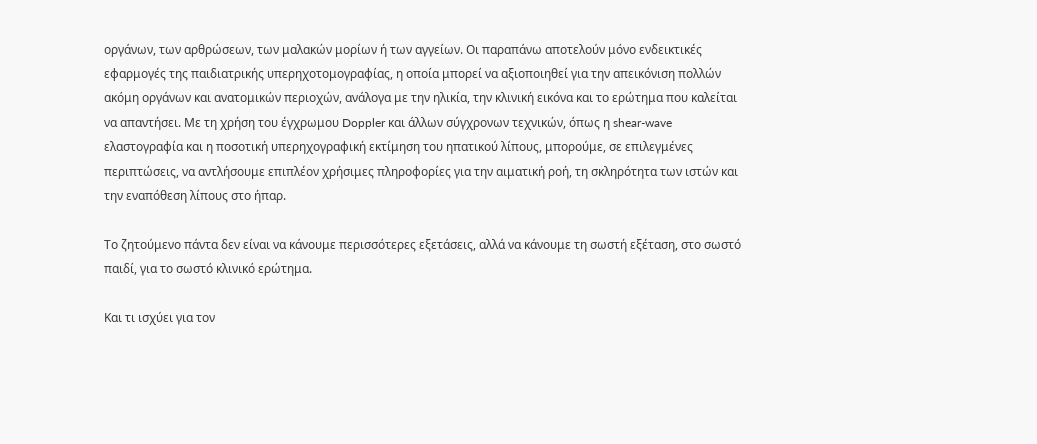οργάνων, των αρθρώσεων, των μαλακών μορίων ή των αγγείων. Οι παραπάνω αποτελούν μόνο ενδεικτικές εφαρμογές της παιδιατρικής υπερηχοτομογραφίας, η οποία μπορεί να αξιοποιηθεί για την απεικόνιση πολλών ακόμη οργάνων και ανατομικών περιοχών, ανάλογα με την ηλικία, την κλινική εικόνα και το ερώτημα που καλείται να απαντήσει. Με τη χρήση του έγχρωμου Doppler και άλλων σύγχρονων τεχνικών, όπως η shear-wave ελαστογραφία και η ποσοτική υπερηχογραφική εκτίμηση του ηπατικού λίπους, μπορούμε, σε επιλεγμένες περιπτώσεις, να αντλήσουμε επιπλέον χρήσιμες πληροφορίες για την αιματική ροή, τη σκληρότητα των ιστών και την εναπόθεση λίπους στο ήπαρ.

Το ζητούμενο πάντα δεν είναι να κάνουμε περισσότερες εξετάσεις, αλλά να κάνουμε τη σωστή εξέταση, στο σωστό παιδί, για το σωστό κλινικό ερώτημα.

Και τι ισχύει για τον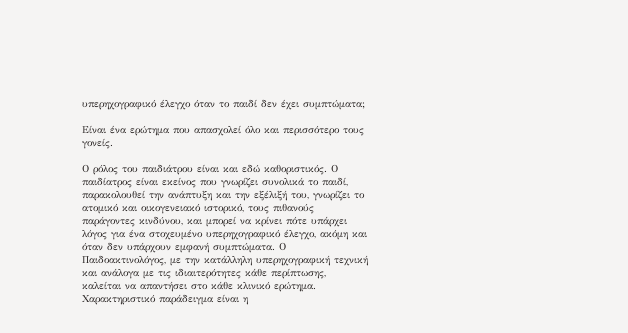υπερηχογραφικό έλεγχο όταν το παιδί δεν έχει συμπτώματα;

Είναι ένα ερώτημα που απασχολεί όλο και περισσότερο τους γονείς.

Ο ρόλος του παιδιάτρου είναι και εδώ καθοριστικός. Ο παιδίατρος είναι εκείνος που γνωρίζει συνολικά το παιδί, παρακολουθεί την ανάπτυξη και την εξέλιξή του, γνωρίζει το ατομικό και οικογενειακό ιστορικό, τους πιθανούς παράγοντες κινδύνου, και μπορεί να κρίνει πότε υπάρχει λόγος για ένα στοχευμένο υπερηχογραφικό έλεγχο, ακόμη και όταν δεν υπάρχουν εμφανή συμπτώματα. Ο Παιδοακτινολόγος, με την κατάλληλη υπερηχογραφική τεχνική και ανάλογα με τις ιδιαιτερότητες κάθε περίπτωσης, καλείται να απαντήσει στο κάθε κλινικό ερώτημα. Χαρακτηριστικό παράδειγμα είναι η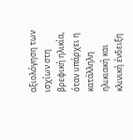αξιολόγηση των ισχίων στη βρεφική ηλικία, όταν υπάρχει η κατάλληλη ηλικιακή και κλινική ένδειξη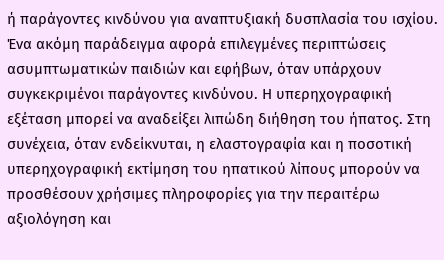ή παράγοντες κινδύνου για αναπτυξιακή δυσπλασία του ισχίου. Ένα ακόμη παράδειγμα αφορά επιλεγμένες περιπτώσεις ασυμπτωματικών παιδιών και εφήβων, όταν υπάρχουν συγκεκριμένοι παράγοντες κινδύνου. Η υπερηχογραφική εξέταση μπορεί να αναδείξει λιπώδη διήθηση του ήπατος. Στη συνέχεια, όταν ενδείκνυται, η ελαστογραφία και η ποσοτική υπερηχογραφική εκτίμηση του ηπατικού λίπους μπορούν να προσθέσουν χρήσιμες πληροφορίες για την περαιτέρω αξιολόγηση και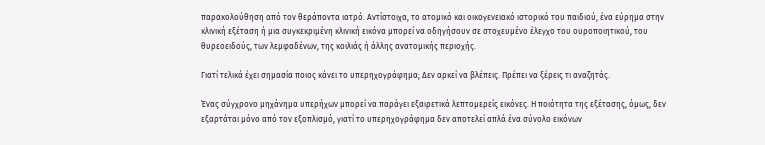παρακολούθηση από τον θεράποντα ιατρό. Αντίστοιχα, το ατομικό και οικογενειακό ιστορικό του παιδιού, ένα εύρημα στην κλινική εξέταση ή μια συγκεκριμένη κλινική εικόνα μπορεί να οδηγήσουν σε στοχευμένο έλεγχο του ουροποιητικού, του θυρεοειδούς, των λεμφαδένων, της κοιλιάς ή άλλης ανατομικής περιοχής.

Γιατί τελικά έχει σημασία ποιος κάνει το υπερηχογράφημα; Δεν αρκεί να βλέπεις. Πρέπει να ξέρεις τι αναζητάς.

Ένας σύγχρονο μηχάνημα υπερήχων μπορεί να παράγει εξαιρετικά λεπτομερείς εικόνες. Η ποιότητα της εξέτασης, όμως, δεν εξαρτάται μόνο από τον εξοπλισμό, γιατί το υπερηχογράφημα δεν αποτελεί απλά ένα σύνολο εικόνων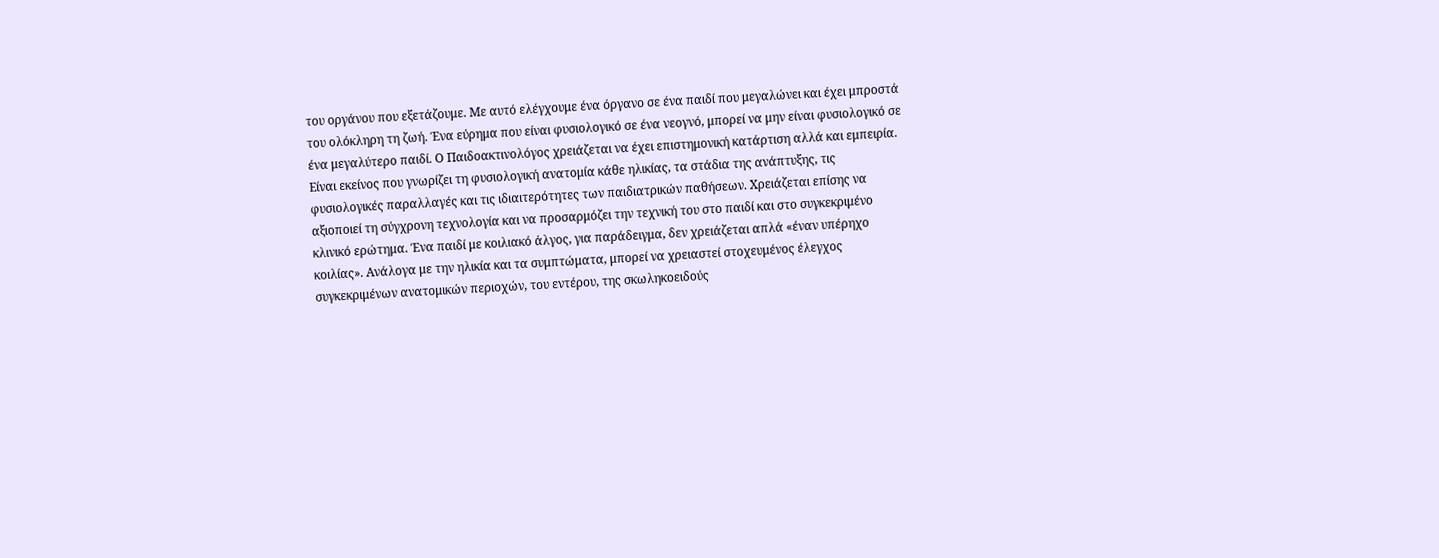του οργάνου που εξετάζουμε. Με αυτό ελέγχουμε ένα όργανο σε ένα παιδί που μεγαλώνει και έχει μπροστά του ολόκληρη τη ζωή. Ένα εύρημα που είναι φυσιολογικό σε ένα νεογνό, μπορεί να μην είναι φυσιολογικό σε ένα μεγαλύτερο παιδί. Ο Παιδοακτινολόγος χρειάζεται να έχει επιστημονική κατάρτιση αλλά και εμπειρία. Είναι εκείνος που γνωρίζει τη φυσιολογική ανατομία κάθε ηλικίας, τα στάδια της ανάπτυξης, τις φυσιολογικές παραλλαγές και τις ιδιαιτερότητες των παιδιατρικών παθήσεων. Χρειάζεται επίσης να αξιοποιεί τη σύγχρονη τεχνολογία και να προσαρμόζει την τεχνική του στο παιδί και στο συγκεκριμένο κλινικό ερώτημα. Ένα παιδί με κοιλιακό άλγος, για παράδειγμα, δεν χρειάζεται απλά «έναν υπέρηχο κοιλίας». Ανάλογα με την ηλικία και τα συμπτώματα, μπορεί να χρειαστεί στοχευμένος έλεγχος συγκεκριμένων ανατομικών περιοχών, του εντέρου, της σκωληκοειδούς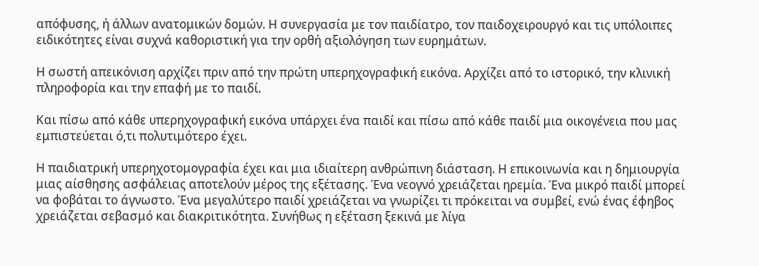απόφυσης, ή άλλων ανατομικών δομών. Η συνεργασία με τον παιδίατρο, τον παιδοχειρουργό και τις υπόλοιπες ειδικότητες είναι συχνά καθοριστική για την ορθή αξιολόγηση των ευρημάτων.

Η σωστή απεικόνιση αρχίζει πριν από την πρώτη υπερηχογραφική εικόνα. Αρχίζει από το ιστορικό, την κλινική πληροφορία και την επαφή με το παιδί.

Και πίσω από κάθε υπερηχογραφική εικόνα υπάρχει ένα παιδί και πίσω από κάθε παιδί μια οικογένεια που μας εμπιστεύεται ό,τι πολυτιμότερο έχει.

Η παιδιατρική υπερηχοτομογραφία έχει και μια ιδιαίτερη ανθρώπινη διάσταση. Η επικοινωνία και η δημιουργία μιας αίσθησης ασφάλειας αποτελούν μέρος της εξέτασης. Ένα νεογνό χρειάζεται ηρεμία. Ένα μικρό παιδί μπορεί να φοβάται το άγνωστο. Ένα μεγαλύτερο παιδί χρειάζεται να γνωρίζει τι πρόκειται να συμβεί, ενώ ένας έφηβος χρειάζεται σεβασμό και διακριτικότητα. Συνήθως η εξέταση ξεκινά με λίγα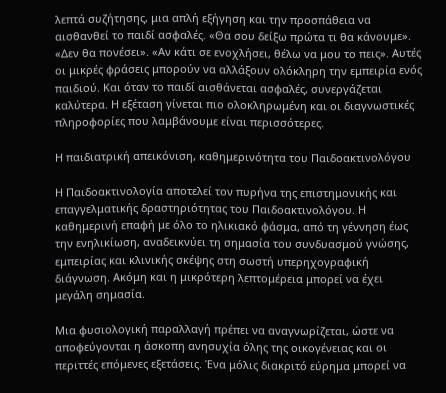λεπτά συζήτησης, μια απλή εξήγηση και την προσπάθεια να αισθανθεί το παιδί ασφαλές. «Θα σου δείξω πρώτα τι θα κάνουμε». «Δεν θα πονέσει». «Αν κάτι σε ενοχλήσει, θέλω να μου το πεις». Αυτές οι μικρές φράσεις μπορούν να αλλάξουν ολόκληρη την εμπειρία ενός παιδιού. Και όταν το παιδί αισθάνεται ασφαλές, συνεργάζεται καλύτερα. Η εξέταση γίνεται πιο ολοκληρωμένη και οι διαγνωστικές πληροφορίες που λαμβάνουμε είναι περισσότερες.

Η παιδιατρική απεικόνιση, καθημερινότητα του Παιδοακτινολόγου

Η Παιδοακτινολογία αποτελεί τον πυρήνα της επιστημονικής και επαγγελματικής δραστηριότητας του Παιδοακτινολόγου. Η καθημερινή επαφή με όλο το ηλικιακό φάσμα, από τη γέννηση έως την ενηλικίωση, αναδεικνύει τη σημασία του συνδυασμού γνώσης, εμπειρίας και κλινικής σκέψης στη σωστή υπερηχογραφική διάγνωση. Ακόμη και η μικρότερη λεπτομέρεια μπορεί να έχει μεγάλη σημασία.

Μια φυσιολογική παραλλαγή πρέπει να αναγνωρίζεται, ώστε να αποφεύγονται η άσκοπη ανησυχία όλης της οικογένειας και οι περιττές επόμενες εξετάσεις. Ένα μόλις διακριτό εύρημα μπορεί να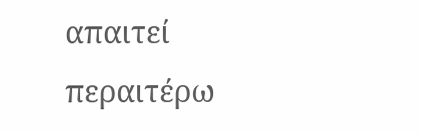απαιτεί περαιτέρω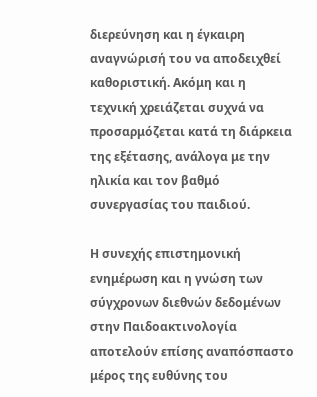διερεύνηση και η έγκαιρη αναγνώρισή του να αποδειχθεί καθοριστική. Ακόμη και η τεχνική χρειάζεται συχνά να προσαρμόζεται κατά τη διάρκεια της εξέτασης, ανάλογα με την ηλικία και τον βαθμό συνεργασίας του παιδιού.

Η συνεχής επιστημονική ενημέρωση και η γνώση των σύγχρονων διεθνών δεδομένων στην Παιδοακτινολογία αποτελούν επίσης αναπόσπαστο μέρος της ευθύνης του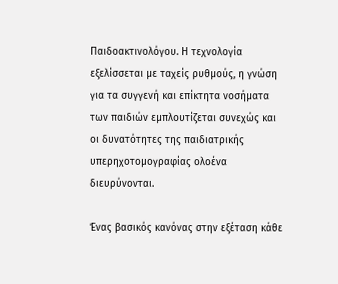Παιδοακτινολόγου. Η τεχνολογία εξελίσσεται με ταχείς ρυθμούς, η γνώση για τα συγγενή και επίκτητα νοσήματα των παιδιών εμπλουτίζεται συνεχώς και οι δυνατότητες της παιδιατρικής υπερηχοτομογραφίας ολοένα διευρύνονται.

Ένας βασικός κανόνας στην εξέταση κάθε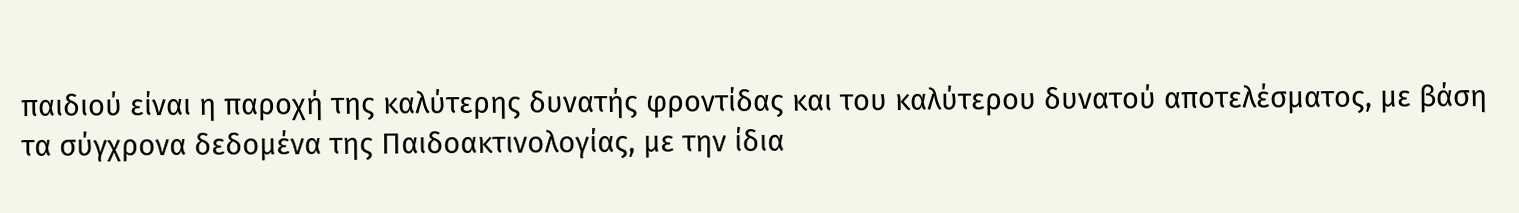παιδιού είναι η παροχή της καλύτερης δυνατής φροντίδας και του καλύτερου δυνατού αποτελέσματος, με βάση τα σύγχρονα δεδομένα της Παιδοακτινολογίας, με την ίδια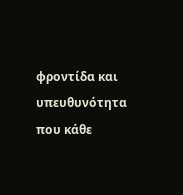φροντίδα και υπευθυνότητα που κάθε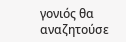γονιός θα αναζητούσε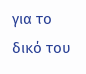για το δικό του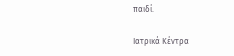παιδί.

Ιατρικά Kέντρα